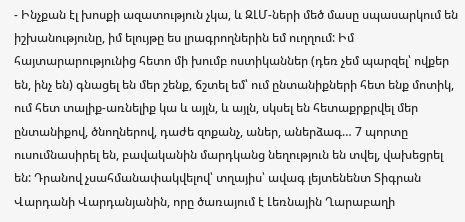- Ինչքան էլ խոսքի ազատություն չկա, և ԶԼՄ-ների մեծ մասը սպասարկում են իշխանությունը, իմ ելույթը ես լրագրողներին եմ ուղղում: Իմ հայտարարությունից հետո մի խումբ ոստիկաններ (դեռ չեմ պարզել՝ ովքեր են, ինչ են) գնացել են մեր շենք, ճշտել եմ՝ ում ընտանիքների հետ ենք մոտիկ, ում հետ տալիք-առնելիք կա և այլն, և այլն, սկսել են հետաքրքրվել մեր ընտանիքով, ծնողներով, դաժե զոքանչ, աներ, աներձագ… 7 պորտը ուսումնասիրել են, բավականին մարդկանց նեղություն են տվել, վախեցրել են: Դրանով չսահմանափակվելով՝ տղայիս՝ ավագ լեյտենենտ Տիգրան Վարդանի Վարդանյանին, որը ծառայում է Լեռնային Ղարաբաղի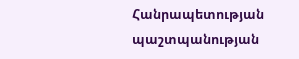Հանրապետության պաշտպանության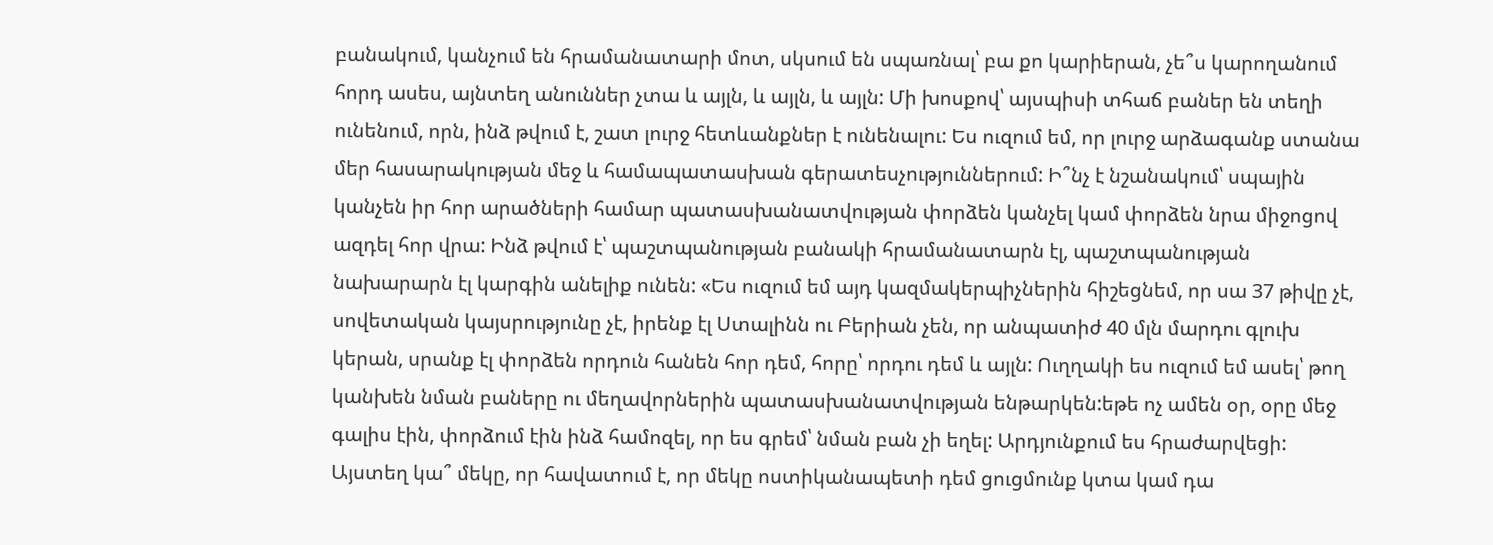բանակում, կանչում են հրամանատարի մոտ, սկսում են սպառնալ՝ բա քո կարիերան, չե՞ս կարողանում հորդ ասես, այնտեղ անուններ չտա և այլն, և այլն, և այլն: Մի խոսքով՝ այսպիսի տհաճ բաներ են տեղի ունենում, որն, ինձ թվում է, շատ լուրջ հետևանքներ է ունենալու: Ես ուզում եմ, որ լուրջ արձագանք ստանա մեր հասարակության մեջ և համապատասխան գերատեսչություններում: Ի՞նչ է նշանակում՝ սպային կանչեն իր հոր արածների համար պատասխանատվության փորձեն կանչել կամ փորձեն նրա միջոցով ազդել հոր վրա: Ինձ թվում է՝ պաշտպանության բանակի հրամանատարն էլ, պաշտպանության նախարարն էլ կարգին անելիք ունեն: «Ես ուզում եմ այդ կազմակերպիչներին հիշեցնեմ, որ սա 37 թիվը չէ, սովետական կայսրությունը չէ, իրենք էլ Ստալինն ու Բերիան չեն, որ անպատիժ 40 մլն մարդու գլուխ կերան, սրանք էլ փորձեն որդուն հանեն հոր դեմ, հորը՝ որդու դեմ և այլն: Ուղղակի ես ուզում եմ ասել՝ թող կանխեն նման բաները ու մեղավորներին պատասխանատվության ենթարկեն:եթե ոչ ամեն օր, օրը մեջ գալիս էին, փորձում էին ինձ համոզել, որ ես գրեմ՝ նման բան չի եղել: Արդյունքում ես հրաժարվեցի: Այստեղ կա՞ մեկը, որ հավատում է, որ մեկը ոստիկանապետի դեմ ցուցմունք կտա կամ դա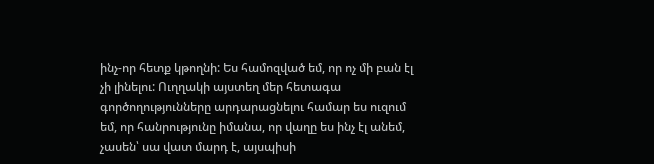ինչ-որ հետք կթողնի: Ես համոզված եմ, որ ոչ մի բան էլ չի լինելու: Ուղղակի այստեղ մեր հետագա գործողությունները արդարացնելու համար ես ուզում եմ, որ հանրությունը իմանա, որ վաղը ես ինչ էլ անեմ, չասեն՝ սա վատ մարդ է, այսպիսի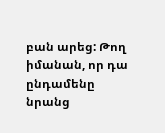բան արեց: Թող իմանան, որ դա ընդամենը նրանց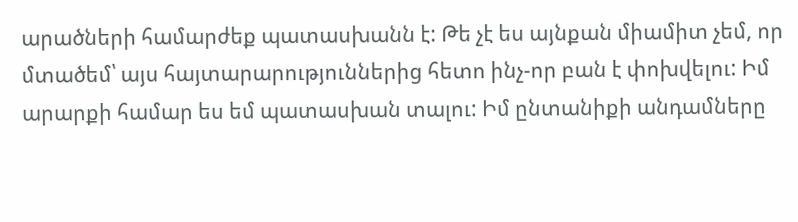արածների համարժեք պատասխանն է: Թե չէ ես այնքան միամիտ չեմ, որ մտածեմ՝ այս հայտարարություններից հետո ինչ-որ բան է փոխվելու: Իմ արարքի համար ես եմ պատասխան տալու: Իմ ընտանիքի անդամները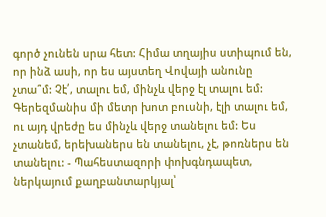գործ չունեն սրա հետ: Հիմա տղայիս ստիպում են, որ ինձ ասի, որ ես այստեղ Վովայի անունը չտա՞մ: Չէ՛, տալու եմ, մինչև վերջ էլ տալու եմ: Գերեզմանիս մի մետր խոտ բուսնի, էլի տալու եմ, ու այդ վրեժը ես մինչև վերջ տանելու եմ: Ես չտանեմ, երեխաներս են տանելու, չէ, թոռներս են տանելու: - Պահեստազորի փոխգնդապետ, ներկայում քաղբանտարկյալ՝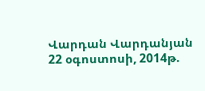Վարդան Վարդանյան 22 օգոստոսի, 2014թ.